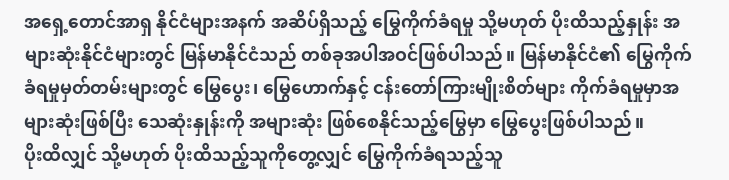အရှေ့တောင်အာရှ နိုင်ငံများအနက် အဆိပ်ရှိသည့် မြွေကိုက်ခံရမှု သို့မဟုတ် ပိုးထိသည့်နှုန်း အများဆုံးနိုင်ငံများတွင် မြန်မာနိုင်ငံသည် တစ်ခုအပါအဝင်ဖြစ်ပါသည်။ မြန်မာနိုင်ငံ၏ မြွေကိုက်ခံရမှုမှတ်တမ်းများတွင် မြွေပွေး၊ မြွေဟောက်နှင့် ငန်းတော်ကြားမျိုးစိတ်များ ကိုက်ခံရမှုမှာအများဆုံးဖြစ်ပြီး သေဆုံးနှုန်းကို အများဆုံး ဖြစ်စေနိုင်သည့်မြွေမှာ မြွေပွေးဖြစ်ပါသည်။
ပိုးထိလျှင် သို့မဟုတ် ပိုးထိသည့်သူကိုတွေ့လျှင် မြွေကိုက်ခံရသည့်သူ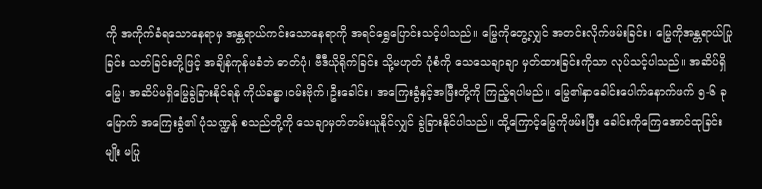ကို အကိုက်ခံရသောနေရာမှ အန္တရာယ်ကင်းသောနေရာကို အရင်ရွှေပြောင်းသင့်ပါသည်။ မြွေကိုတွေ့လျှင် အတင်းလိုက်ဖမ်းခြင်း၊ မြွေကိုအန္တရာယ်ပြုခြင်း သတ်ခြင်းတို့ဖြင့် အချိန်ကုန်မခံဘဲ ဓာတ်ပုံ၊ ဗီဒီယိုရိုက်ခြင်း သို့မဟုတ် ပုံစံကို သေသေချာချာ မှတ်ထားခြင်းကိုသာ လုပ်သင့်ပါသည်။ အဆိပ်ရှိမြွေ၊ အဆိပ်မရှိမြွေခွဲခြားနိုင်ရန် ကိုယ်ခန္ဓာ၊ဝမ်းဗိုက်၊ဦးခေါင်း၊ အကြေးခွံနှင့်အမြီးတို့ကို ကြည့်ရပါမည်။ မြွေ၏နှာခေါင်းပေါက်နောက်ဖက် ၅-၆ ခုမြောက် အကြေးခွံ၏ ပုံသဏ္ဍန် စသည်တို့ကို သေချာမှတ်တမ်းယူနိုင်လျှင် ခွဲခြားနိုင်ပါသည်။ ထို့ကြောင့်မြွေကိုဖမ်းပြီး ခေါင်းကိုကြေအောင်ထုခြင်းမျိုး မပြု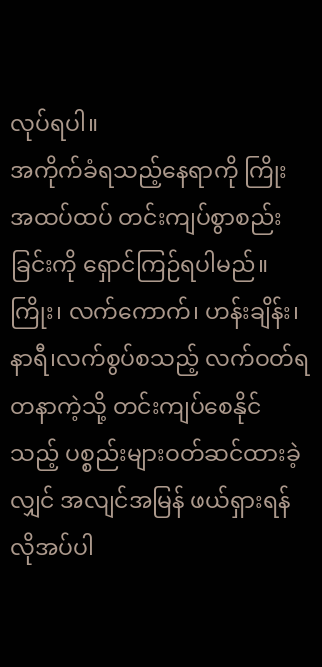လုပ်ရပါ။
အကိုက်ခံရသည့်နေရာကို ကြိုးအထပ်ထပ် တင်းကျပ်စွာစည်းခြင်းကို ရှောင်ကြဉ်ရပါမည်။ ကြိုး၊ လက်ကောက်၊ ဟန်းချိန်း၊ နာရီ၊လက်စွပ်စသည့် လက်ဝတ်ရတနာကဲ့သို့ တင်းကျပ်စေနိုင်သည့် ပစ္စည်းများဝတ်ဆင်ထားခဲ့လျှင် အလျင်အမြန် ဖယ်ရှားရန်လိုအပ်ပါ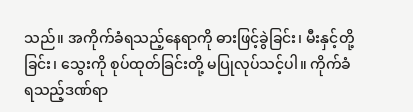သည်။ အကိုက်ခံရသည့်နေရာကို ဓားဖြင့်ခွဲခြင်း၊ မီးနှင့်တို့ခြင်း၊ သွေးကို စုပ်ထုတ်ခြင်းတို့ မပြုလုပ်သင့်ပါ။ ကိုက်ခံရသည့်ဒဏ်ရာ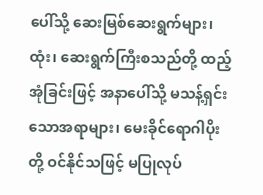ပေါ်သို့ ဆေးမြစ်ဆေးရွက်များ၊ ထုံး၊ ဆေးရွက်ကြီးစသည်တို့ ထည့်အုံခြင်းဖြင့် အနာပေါ်သို့ မသန့်ရှင်းသောအရာများ၊ မေးခိုင်ရောဂါပိုးတို့ ဝင်နိုင်သဖြင့် မပြုလုပ်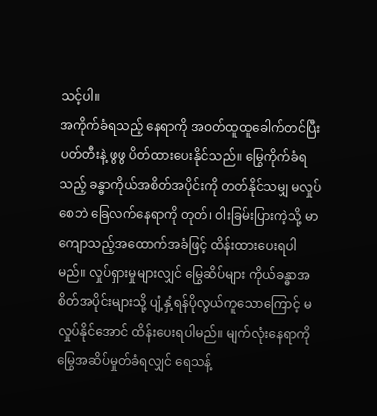သင့်ပါ။
အကိုက်ခံရသည့် နေရာကို အဝတ်ထူထူခေါက်တင်ပြီး ပတ်တီးနဲ့ ဖွဖွ ပိတ်ထားပေးနိုင်သည်။ မြွေကိုက်ခံရသည့် ခန္ဓာကိုယ်အစိတ်အပိုင်းကို တတ်နိုင်သမျှ မလှုပ်စေဘဲ ခြေလက်နေရာကို တုတ်၊ ဝါးခြမ်းပြားကဲ့သို့ မာကျောသည့်အထောက်အခံဖြင့် ထိန်းထားပေးရပါမည်။ လှုပ်ရှားမှုများလျှင် မြွေဆိပ်များ ကိုယ်ခန္ဓာအစိတ်အပိုင်းများသို့ ပျံ့နှံ့ရန်ပိုလွယ်ကူသောကြောင့် မလှုပ်နိုင်အောင် ထိန်းပေးရပါမည်။ မျက်လုံးနေရာကို မြွေအဆိပ်မှုတ်ခံရလျှင် ရေသန့်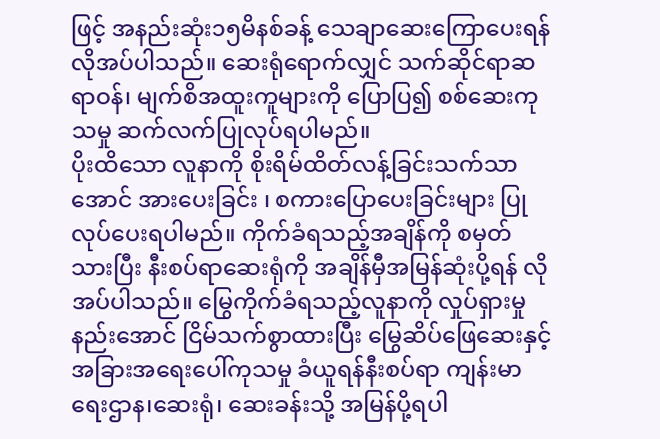ဖြင့် အနည်းဆုံး၁၅မိနစ်ခန့် သေချာဆေးကြောပေးရန်လိုအပ်ပါသည်။ ဆေးရုံရောက်လျှင် သက်ဆိုင်ရာဆရာဝန်၊ မျက်စိအထူးကူများကို ပြောပြ၍ စစ်ဆေးကုသမှု ဆက်လက်ပြုလုပ်ရပါမည်။
ပိုးထိသော လူနာကို စိုးရိမ်ထိတ်လန့်ခြင်းသက်သာအောင် အားပေးခြင်း ၊ စကားပြောပေးခြင်းများ ပြုလုပ်ပေးရပါမည်။ ကိုက်ခံရသည့်အချိန်ကို စမှတ်သားပြီး နီးစပ်ရာဆေးရုံကို အချိန်မှီအမြန်ဆုံးပို့ရန် လိုအပ်ပါသည်။ မြွေကိုက်ခံရသည့်လူနာကို လှုပ်ရှားမှုနည်းအောင် ငြိမ်သက်စွာထားပြီး မြွေဆိပ်ဖြေဆေးနှင့် အခြားအရေးပေါ်ကုသမှု ခံယူရန်နီးစပ်ရာ ကျန်းမာရေးဌာန၊ဆေးရုံ၊ ဆေးခန်းသို့ အမြန်ပို့ရပါ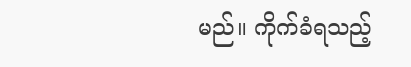မည်။ ကိုက်ခံရသည့်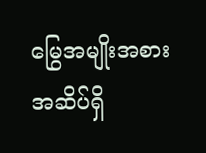မြွေအမျိုးအစား အဆိပ်ရှိ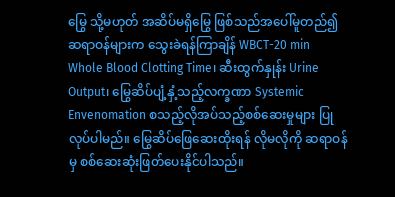မြွေ သို့မဟုတ် အဆိပ်မရှိမြွေ ဖြစ်သည်အပေါ်မူတည်၍ ဆရာဝန်များက သွေးခဲရန်ကြာချိန် WBCT-20 min Whole Blood Clotting Time၊ ဆီးထွက်နှုန်း Urine Output၊ မြွေဆိပ်ပျံ့နှံ့သည့်လက္ခဏာ Systemic Envenomation စသည့်လိုအပ်သည့်စစ်ဆေးမှုများ ပြုလုပ်ပါမည်။ မြွေဆိပ်ဖြေဆေးထိုးရန် လိုမလိုကို ဆရာဝန်မှ စစ်ဆေးဆုံးဖြတ်ပေးနိုင်ပါသည်။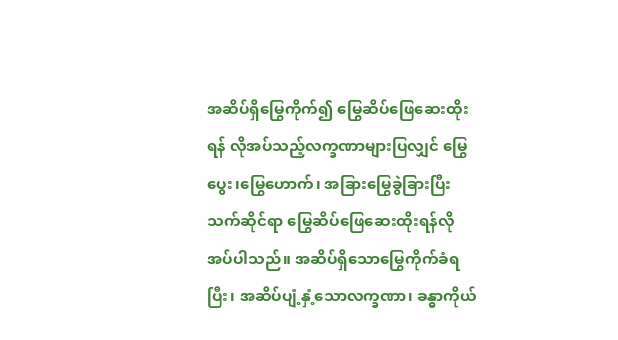အဆိပ်ရှိမြွေကိုက်၍ မြွေဆိပ်ဖြေဆေးထိုးရန် လိုအပ်သည့်လက္ခဏာများပြလျှင် မြွေပွေး၊မြွေဟောက်၊ အခြားမြွေခွဲခြားပြီး သက်ဆိုင်ရာ မြွေဆိပ်ဖြေဆေးထိုးရန်လိုအပ်ပါသည်။ အဆိပ်ရှိသောမြွေကိုက်ခံရပြီး၊ အဆိပ်ပျံ့နှံ့သောလက္ခဏာ၊ ခန္ဓာကိုယ်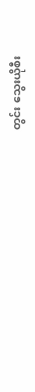တွင်း သွေးယိုစီး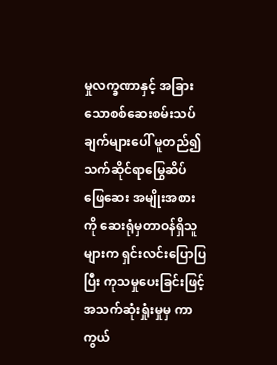မှုလက္ခဏာနှင့် အခြားသောစစ်ဆေးစမ်းသပ်ချက်များပေါ် မူတည်၍ သက်ဆိုင်ရာမြွေဆိပ်ဖြေဆေး အမျိုးအစားကို ဆေးရုံမှတာဝန်ရှိသူများက ရှင်းလင်းပြောပြပြီး ကုသမှုပေးခြင်းဖြင့် အသက်ဆုံးရှုံးမှုမှ ကာကွယ်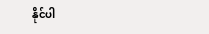နိုင်ပါ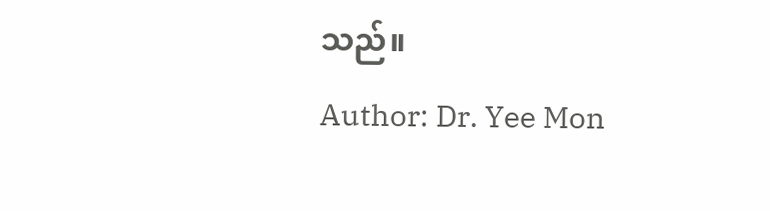သည်။
Author: Dr. Yee Mon